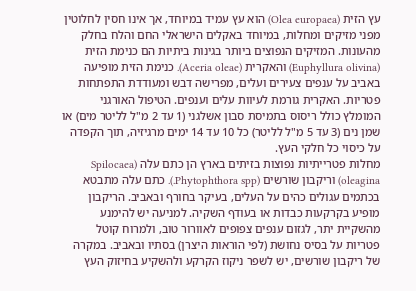עץ הזית (Olea europaea) הוא עץ עמיד במיוחד, אך אינו חסין לחלוטין מפני מזיקים ומחלות, במיוחד באקלים הישראלי החם והלח בחלק מהעונות. המזיקים הנפוצים ביותר בגינות ביתיות הם כנימת הזית (Euphyllura olivina) והאקרית (Aceria oleae). כנימת הזית מופיעה באביב על ענפים צעירים ועלים, מפרישה דבש ומעודדת התפתחות פטריות. האקרית גורמת לעיוות עלים וענפים. הטיפול האורגני המומלץ כולל ריסוס בתמיסת סבון אשלגני (1 עד 2 מ"ל לליטר מים) או שמן נים (3 עד 5 מ"ל לליטר) כל 10 עד 14 ימים מרגיזיה, תוך הקפדה על כיסוי כל חלקי העץ.
מחלות פטרייתיות נפוצות בזיתים בארץ הן כתם עלה (Spilocaea oleagina) וריקבון שורשים (Phytophthora spp.). כתם עלה מתבטא בכתמים עגולים כהים על העלים, בעיקר בחורף ובאביב. הריקבון מופיע בקרקעות כבדות או בעודף השקיה. למניעה יש להימנע מהשקיית יתר, לגזום ענפים צפופים לאוורור טוב, ולמרוח קוטל פטריות על בסיס נחושת (לפי הוראות היצרן) בסתיו ובאביב. במקרה של ריקבון שורשים, יש לשפר ניקוז הקרקע ולהשקיע בחיזוק העץ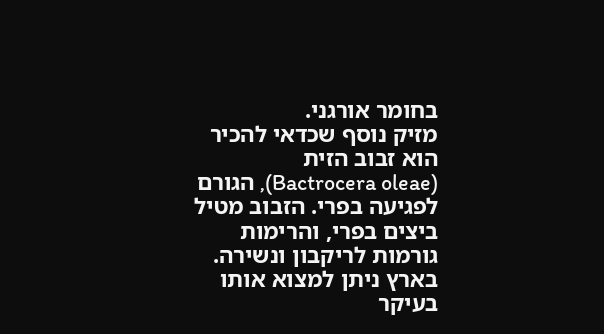בחומר אורגני.
מזיק נוסף שכדאי להכיר הוא זבוב הזית (Bactrocera oleae), הגורם לפגיעה בפרי. הזבוב מטיל ביצים בפרי, והרימות גורמות לריקבון ונשירה. בארץ ניתן למצוא אותו בעיקר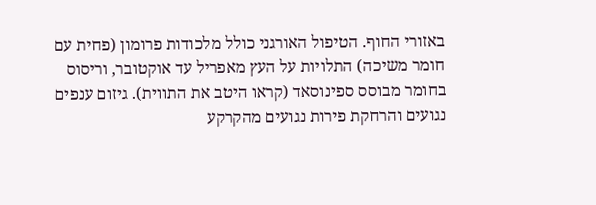באזורי החוף. הטיפול האורגני כולל מלכודות פרומון (פחית עם חומר משיכה) התלויות על העץ מאפריל עד אוקטובר, וריסוס בחומר מבוסס ספינוסאד (קראו היטב את התווית). גיזום ענפים נגועים והרחקת פירות נגועים מהקרקע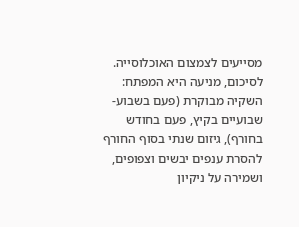מסייעים לצמצום האוכלוסייה.
לסיכום, מניעה היא המפתח: השקיה מבוקרת (פעם בשבוע-שבועיים בקיץ, פעם בחודש בחורף), גיזום שנתי בסוף החורף להסרת ענפים יבשים וצפופים, ושמירה על ניקיון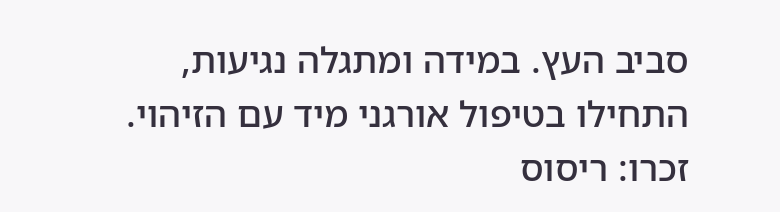סביב העץ. במידה ומתגלה נגיעות, התחילו בטיפול אורגני מיד עם הזיהוי. זכרו: ריסוס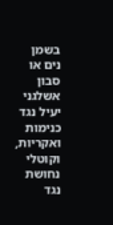בשמן נים או סבון אשלגני יעיל נגד כנימות ואקריות, וקוטלי נחושת נגד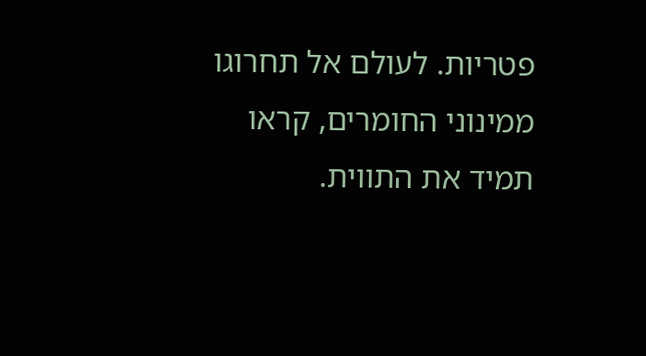פטריות. לעולם אל תחרוגו ממינוני החומרים, קראו תמיד את התווית.